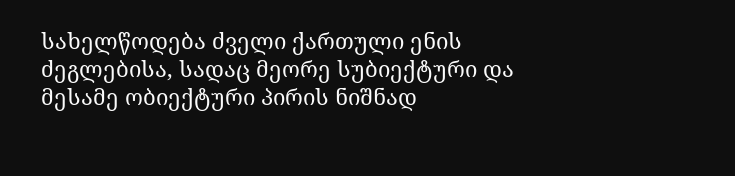სახელწოდება ძველი ქართული ენის ძეგლებისა, სადაც მეორე სუბიექტური და მესამე ობიექტური პირის ნიშნად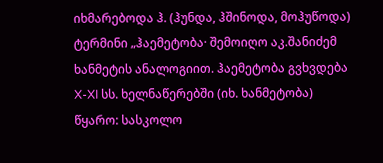იხმარებოდა ჰ. (ჰუნდა, ჰშინოდა, მოჰუწოდა) ტერმინი „ჰაემეტობა· შემოიღო აკ.შანიძემ ხანმეტის ანალოგიით. ჰაემეტობა გვხვდება X-XI სს. ხელნაწერებში (იხ. ხანმეტობა)
წყარო: სასკოლო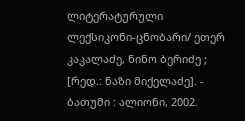ლიტერატურული ლექსიკონი-ცნობარი/ ეთერ კაკალაძე, ნინო ბერიძე ; [რედ.: ნაზი მიქელაძე]. - ბათუმი : ალიონი, 2002.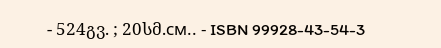- 524გვ. ; 20სმ.см.. - ISBN 99928-43-54-3